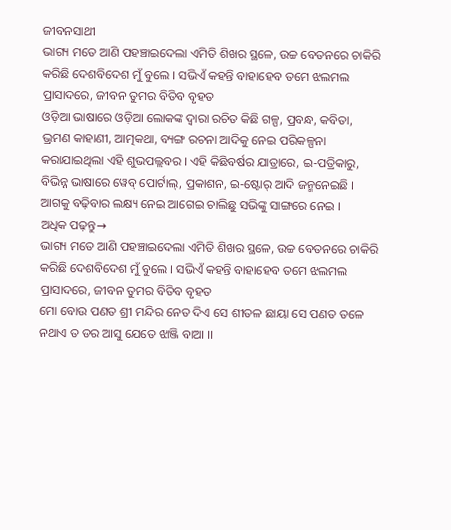ଜୀବନସାଥୀ
ଭାଗ୍ୟ ମତେ ଆଣି ପହଞ୍ଚାଇଦେଲା ଏମିତି ଶିଖର ସ୍ଥଳେ, ଉଚ୍ଚ ବେତନରେ ଚାକିରି କରିଛି ଦେଶବିଦେଶ ମୁଁ ବୁଲେ । ସଭିଏଁ କହନ୍ତି ବାହାହେବ ତମେ ଝଲମଲ ପ୍ରାସାଦରେ, ଜୀବନ ତୁମର ବିତିବ ବୃହତ
ଓଡ଼ିଆ ଭାଷାରେ ଓଡ଼ିଆ ଲୋକଙ୍କ ଦ୍ୱାରା ରଚିତ କିଛି ଗଳ୍ପ, ପ୍ରବନ୍ଧ, କବିତା, ଭ୍ରମଣ କାହାଣୀ, ଆତ୍ମକଥା, ବ୍ୟଙ୍ଗ ରଚନା ଆଦିକୁ ନେଇ ପରିକଳ୍ପନା କରାଯାଇଥିଲା ଏହି ଶୁଭପଲ୍ଲବର । ଏହି କିଛିବର୍ଷର ଯାତ୍ରାରେ, ଇ-ପତ୍ରିକାରୁ, ବିଭିନ୍ନ ଭାଷାରେ ୱେବ୍ ପୋର୍ଟାଲ୍, ପ୍ରକାଶନ, ଇ-ଷ୍ଟୋର୍ ଆଦି ଜନ୍ମନେଇଛି । ଆଗକୁ ବଢ଼ିବାର ଲକ୍ଷ୍ୟ ନେଇ ଆଗେଇ ଚାଲିଛୁ ସଭିଙ୍କୁ ସାଙ୍ଗରେ ନେଇ ।
ଅଧିକ ପଢ଼ନ୍ତୁ→
ଭାଗ୍ୟ ମତେ ଆଣି ପହଞ୍ଚାଇଦେଲା ଏମିତି ଶିଖର ସ୍ଥଳେ, ଉଚ୍ଚ ବେତନରେ ଚାକିରି କରିଛି ଦେଶବିଦେଶ ମୁଁ ବୁଲେ । ସଭିଏଁ କହନ୍ତି ବାହାହେବ ତମେ ଝଲମଲ ପ୍ରାସାଦରେ, ଜୀବନ ତୁମର ବିତିବ ବୃହତ
ମୋ ବୋଉ ପଣତ ଶ୍ରୀ ମନ୍ଦିର ନେତ ଦିଏ ସେ ଶୀତଳ ଛାୟା ସେ ପଣତ ତଳେ ନଥାଏ ତ ଡର ଆସୁ ଯେତେ ଝାଞ୍ଜି ବାଆ ।।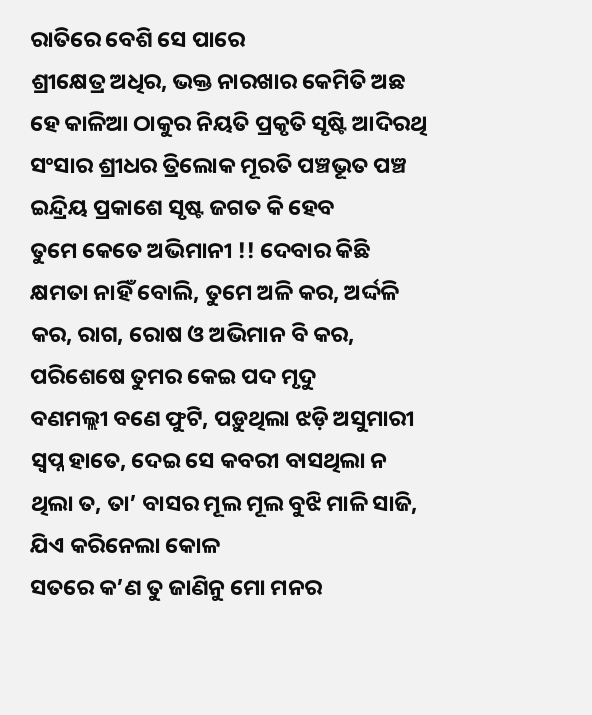ରାତିରେ ବେଶି ସେ ପାରେ
ଶ୍ରୀକ୍ଷେତ୍ର ଅଧିର, ଭକ୍ତ ନାରଖାର କେମିତି ଅଛ ହେ କାଳିଆ ଠାକୁର ନିୟତି ପ୍ରକୃତି ସୃଷ୍ଟି ଆଦିରଥି ସଂସାର ଶ୍ରୀଧର ତ୍ରିଲୋକ ମୂରତି ପଞ୍ଚଭୂତ ପଞ୍ଚ ଇନ୍ଦ୍ରିୟ ପ୍ରକାଶେ ସୃଷ୍ଟ ଜଗତ କି ହେବ
ତୁମେ କେତେ ଅଭିମାନୀ !! ଦେବାର କିଛି କ୍ଷମତା ନାହିଁ ବୋଲି, ତୁମେ ଅଳି କର, ଅର୍ଦ୍ଦଳି କର, ରାଗ, ରୋଷ ଓ ଅଭିମାନ ବି କର, ପରିଶେଷେ ତୁମର କେଇ ପଦ ମୃଦୁ
ବଣମଲ୍ଲୀ ବଣେ ଫୁଟି, ପଡ଼ୁଥିଲା ଝଡ଼ି ଅସୁମାରୀ ସ୍ୱପ୍ନ ହାତେ, ଦେଇ ସେ କବରୀ ବାସଥିଲା ନ ଥିଲା ତ, ତା’ ବାସର ମୂଲ ମୂଲ ବୁଝି ମାଳି ସାଜି, ଯିଏ କରିନେଲା କୋଳ
ସତରେ କ’ଣ ତୁ ଜାଣିନୁ ମୋ ମନର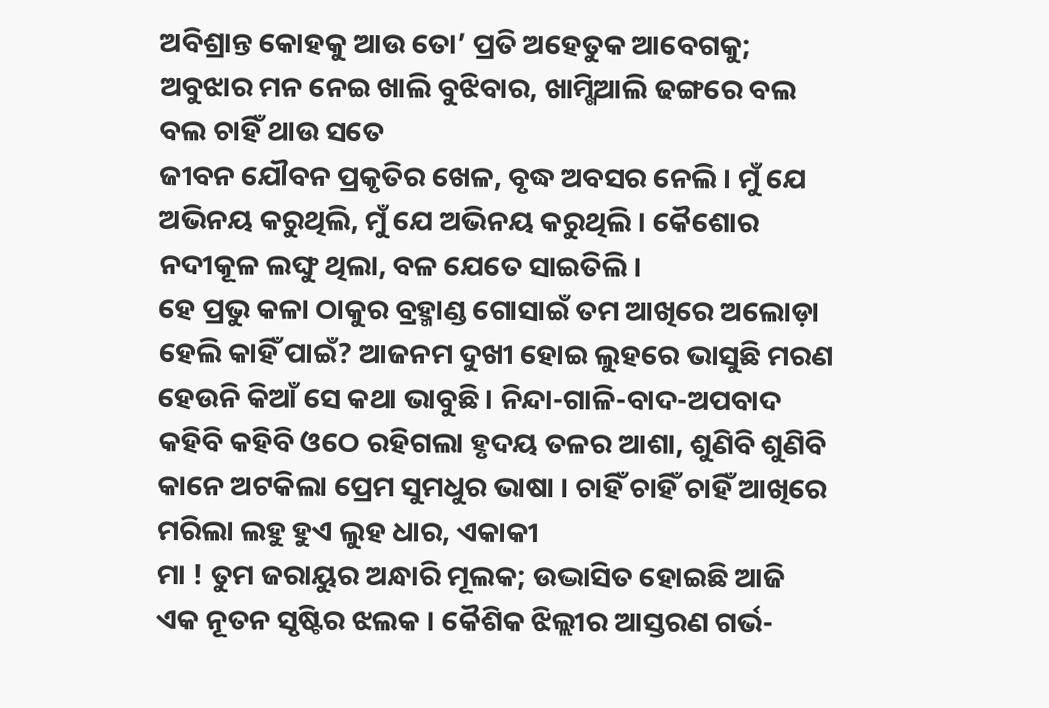ଅବିଶ୍ରାନ୍ତ କୋହକୁ ଆଉ ତୋ’ ପ୍ରତି ଅହେତୁକ ଆବେଗକୁ; ଅବୁଝାର ମନ ନେଇ ଖାଲି ବୁଝିବାର, ଖାମ୍ଖିଆଲି ଢଙ୍ଗରେ ବଲ ବଲ ଚାହିଁ ଥାଉ ସତେ
ଜୀବନ ଯୌବନ ପ୍ରକୃତିର ଖେଳ, ବୃଦ୍ଧ ଅବସର ନେଲି । ମୁଁ ଯେ ଅଭିନୟ କରୁଥିଲି, ମୁଁ ଯେ ଅଭିନୟ କରୁଥିଲି । କୈଶୋର ନଦୀକୂଳ ଲଙ୍ଘୁ ଥିଲା, ବଳ ଯେତେ ସାଇତିଲି ।
ହେ ପ୍ରଭୁ କଳା ଠାକୁର ବ୍ରହ୍ମାଣ୍ଡ ଗୋସାଇଁ ତମ ଆଖିରେ ଅଲୋଡ଼ା ହେଲି କାହିଁ ପାଇଁ? ଆଜନମ ଦୁଖୀ ହୋଇ ଲୁହରେ ଭାସୁଛି ମରଣ ହେଉନି କିଆଁ ସେ କଥା ଭାବୁଛି । ନିନ୍ଦା-ଗାଳି-ବାଦ-ଅପବାଦ
କହିବି କହିବି ଓଠେ ରହିଗଲା ହୃଦୟ ତଳର ଆଶା, ଶୁଣିବି ଶୁଣିବି କାନେ ଅଟକିଲା ପ୍ରେମ ସୁମଧୁର ଭାଷା । ଚାହିଁ ଚାହିଁ ଚାହିଁ ଆଖିରେ ମରିଲା ଲହୁ ହୁଏ ଲୁହ ଧାର, ଏକାକୀ
ମା ! ତୁମ ଜରାୟୁର ଅନ୍ଧାରି ମୂଲକ; ଉଦ୍ଭାସିତ ହୋଇଛି ଆଜି ଏକ ନୂତନ ସୃଷ୍ଟିର ଝଲକ । କୈଶିକ ଝିଲ୍ଲୀର ଆସ୍ତରଣ ଗର୍ଭ-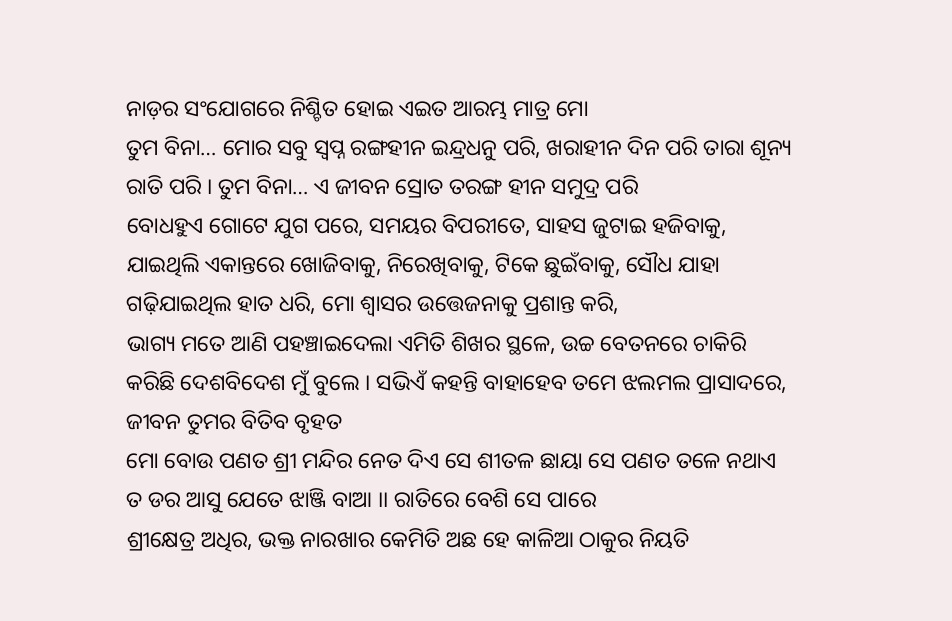ନାଡ଼ର ସଂଯୋଗରେ ନିଶ୍ଚିତ ହୋଇ ଏଇତ ଆରମ୍ଭ ମାତ୍ର ମୋ
ତୁମ ବିନା… ମୋର ସବୁ ସ୍ୱପ୍ନ ରଙ୍ଗହୀନ ଇନ୍ଦ୍ରଧନୁ ପରି, ଖରାହୀନ ଦିନ ପରି ତାରା ଶୂନ୍ୟ ରାତି ପରି । ତୁମ ବିନା… ଏ ଜୀବନ ସ୍ରୋତ ତରଙ୍ଗ ହୀନ ସମୁଦ୍ର ପରି
ବୋଧହୁଏ ଗୋଟେ ଯୁଗ ପରେ, ସମୟର ବିପରୀତେ, ସାହସ ଜୁଟାଇ ହଜିବାକୁ, ଯାଇଥିଲି ଏକାନ୍ତରେ ଖୋଜିବାକୁ, ନିରେଖିବାକୁ, ଟିକେ ଛୁଇଁବାକୁ, ସୌଧ ଯାହା ଗଢ଼ିଯାଇଥିଲ ହାତ ଧରି, ମୋ ଶ୍ୱାସର ଉତ୍ତେଜନାକୁ ପ୍ରଶାନ୍ତ କରି,
ଭାଗ୍ୟ ମତେ ଆଣି ପହଞ୍ଚାଇଦେଲା ଏମିତି ଶିଖର ସ୍ଥଳେ, ଉଚ୍ଚ ବେତନରେ ଚାକିରି କରିଛି ଦେଶବିଦେଶ ମୁଁ ବୁଲେ । ସଭିଏଁ କହନ୍ତି ବାହାହେବ ତମେ ଝଲମଲ ପ୍ରାସାଦରେ, ଜୀବନ ତୁମର ବିତିବ ବୃହତ
ମୋ ବୋଉ ପଣତ ଶ୍ରୀ ମନ୍ଦିର ନେତ ଦିଏ ସେ ଶୀତଳ ଛାୟା ସେ ପଣତ ତଳେ ନଥାଏ ତ ଡର ଆସୁ ଯେତେ ଝାଞ୍ଜି ବାଆ ।। ରାତିରେ ବେଶି ସେ ପାରେ
ଶ୍ରୀକ୍ଷେତ୍ର ଅଧିର, ଭକ୍ତ ନାରଖାର କେମିତି ଅଛ ହେ କାଳିଆ ଠାକୁର ନିୟତି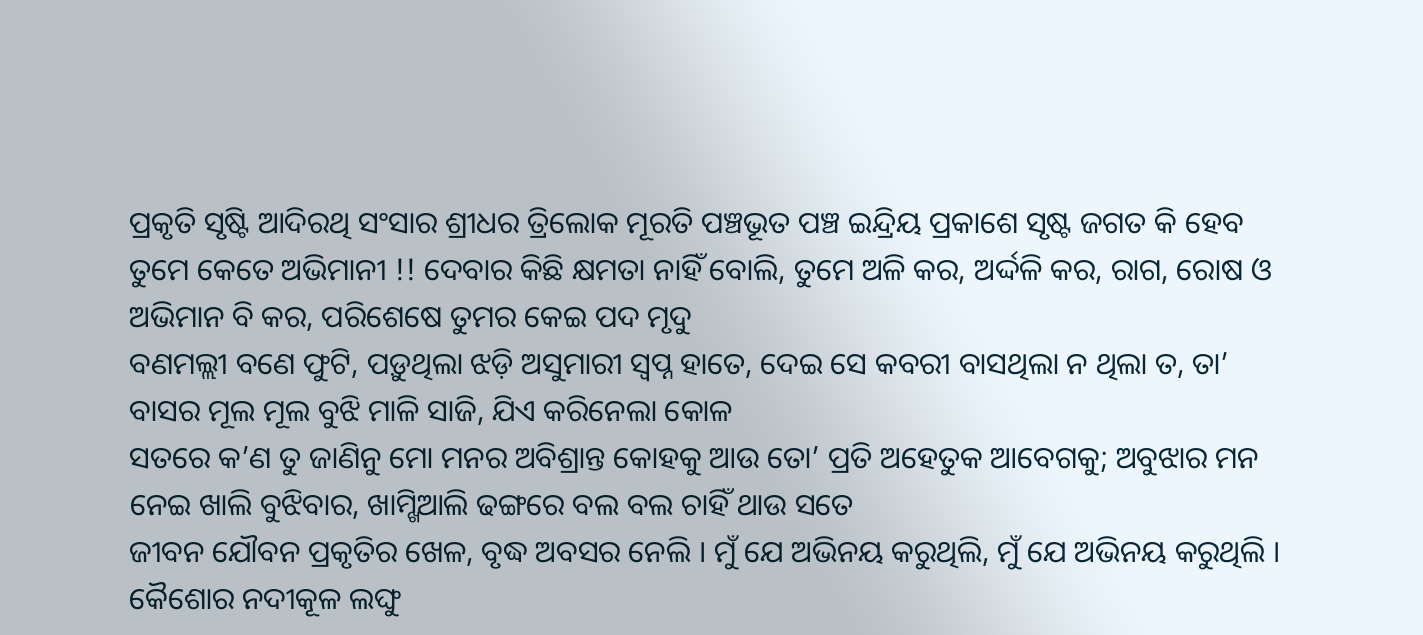ପ୍ରକୃତି ସୃଷ୍ଟି ଆଦିରଥି ସଂସାର ଶ୍ରୀଧର ତ୍ରିଲୋକ ମୂରତି ପଞ୍ଚଭୂତ ପଞ୍ଚ ଇନ୍ଦ୍ରିୟ ପ୍ରକାଶେ ସୃଷ୍ଟ ଜଗତ କି ହେବ
ତୁମେ କେତେ ଅଭିମାନୀ !! ଦେବାର କିଛି କ୍ଷମତା ନାହିଁ ବୋଲି, ତୁମେ ଅଳି କର, ଅର୍ଦ୍ଦଳି କର, ରାଗ, ରୋଷ ଓ ଅଭିମାନ ବି କର, ପରିଶେଷେ ତୁମର କେଇ ପଦ ମୃଦୁ
ବଣମଲ୍ଲୀ ବଣେ ଫୁଟି, ପଡ଼ୁଥିଲା ଝଡ଼ି ଅସୁମାରୀ ସ୍ୱପ୍ନ ହାତେ, ଦେଇ ସେ କବରୀ ବାସଥିଲା ନ ଥିଲା ତ, ତା’ ବାସର ମୂଲ ମୂଲ ବୁଝି ମାଳି ସାଜି, ଯିଏ କରିନେଲା କୋଳ
ସତରେ କ’ଣ ତୁ ଜାଣିନୁ ମୋ ମନର ଅବିଶ୍ରାନ୍ତ କୋହକୁ ଆଉ ତୋ’ ପ୍ରତି ଅହେତୁକ ଆବେଗକୁ; ଅବୁଝାର ମନ ନେଇ ଖାଲି ବୁଝିବାର, ଖାମ୍ଖିଆଲି ଢଙ୍ଗରେ ବଲ ବଲ ଚାହିଁ ଥାଉ ସତେ
ଜୀବନ ଯୌବନ ପ୍ରକୃତିର ଖେଳ, ବୃଦ୍ଧ ଅବସର ନେଲି । ମୁଁ ଯେ ଅଭିନୟ କରୁଥିଲି, ମୁଁ ଯେ ଅଭିନୟ କରୁଥିଲି । କୈଶୋର ନଦୀକୂଳ ଲଙ୍ଘୁ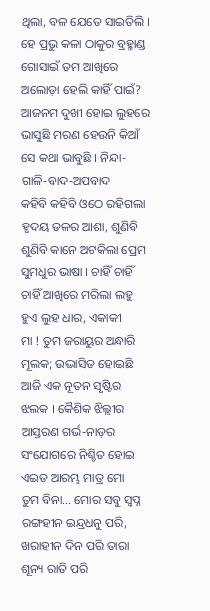ଥିଲା, ବଳ ଯେତେ ସାଇତିଲି ।
ହେ ପ୍ରଭୁ କଳା ଠାକୁର ବ୍ରହ୍ମାଣ୍ଡ ଗୋସାଇଁ ତମ ଆଖିରେ ଅଲୋଡ଼ା ହେଲି କାହିଁ ପାଇଁ? ଆଜନମ ଦୁଖୀ ହୋଇ ଲୁହରେ ଭାସୁଛି ମରଣ ହେଉନି କିଆଁ ସେ କଥା ଭାବୁଛି । ନିନ୍ଦା-ଗାଳି-ବାଦ-ଅପବାଦ
କହିବି କହିବି ଓଠେ ରହିଗଲା ହୃଦୟ ତଳର ଆଶା, ଶୁଣିବି ଶୁଣିବି କାନେ ଅଟକିଲା ପ୍ରେମ ସୁମଧୁର ଭାଷା । ଚାହିଁ ଚାହିଁ ଚାହିଁ ଆଖିରେ ମରିଲା ଲହୁ ହୁଏ ଲୁହ ଧାର, ଏକାକୀ
ମା ! ତୁମ ଜରାୟୁର ଅନ୍ଧାରି ମୂଲକ; ଉଦ୍ଭାସିତ ହୋଇଛି ଆଜି ଏକ ନୂତନ ସୃଷ୍ଟିର ଝଲକ । କୈଶିକ ଝିଲ୍ଲୀର ଆସ୍ତରଣ ଗର୍ଭ-ନାଡ଼ର ସଂଯୋଗରେ ନିଶ୍ଚିତ ହୋଇ ଏଇତ ଆରମ୍ଭ ମାତ୍ର ମୋ
ତୁମ ବିନା… ମୋର ସବୁ ସ୍ୱପ୍ନ ରଙ୍ଗହୀନ ଇନ୍ଦ୍ରଧନୁ ପରି, ଖରାହୀନ ଦିନ ପରି ତାରା ଶୂନ୍ୟ ରାତି ପରି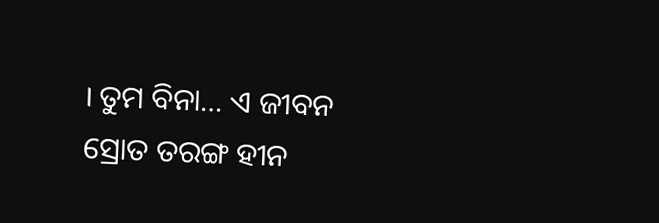। ତୁମ ବିନା… ଏ ଜୀବନ ସ୍ରୋତ ତରଙ୍ଗ ହୀନ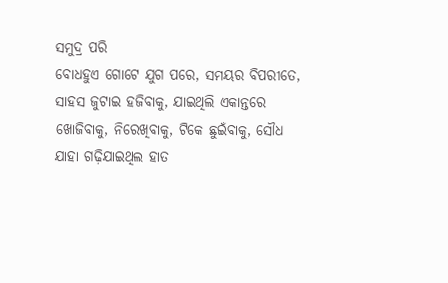ସମୁଦ୍ର ପରି
ବୋଧହୁଏ ଗୋଟେ ଯୁଗ ପରେ, ସମୟର ବିପରୀତେ, ସାହସ ଜୁଟାଇ ହଜିବାକୁ, ଯାଇଥିଲି ଏକାନ୍ତରେ ଖୋଜିବାକୁ, ନିରେଖିବାକୁ, ଟିକେ ଛୁଇଁବାକୁ, ସୌଧ ଯାହା ଗଢ଼ିଯାଇଥିଲ ହାତ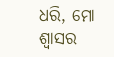ଧରି, ମୋ ଶ୍ୱାସର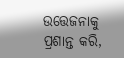ଉତ୍ତେଜନାକୁ ପ୍ରଶାନ୍ତ କରି,